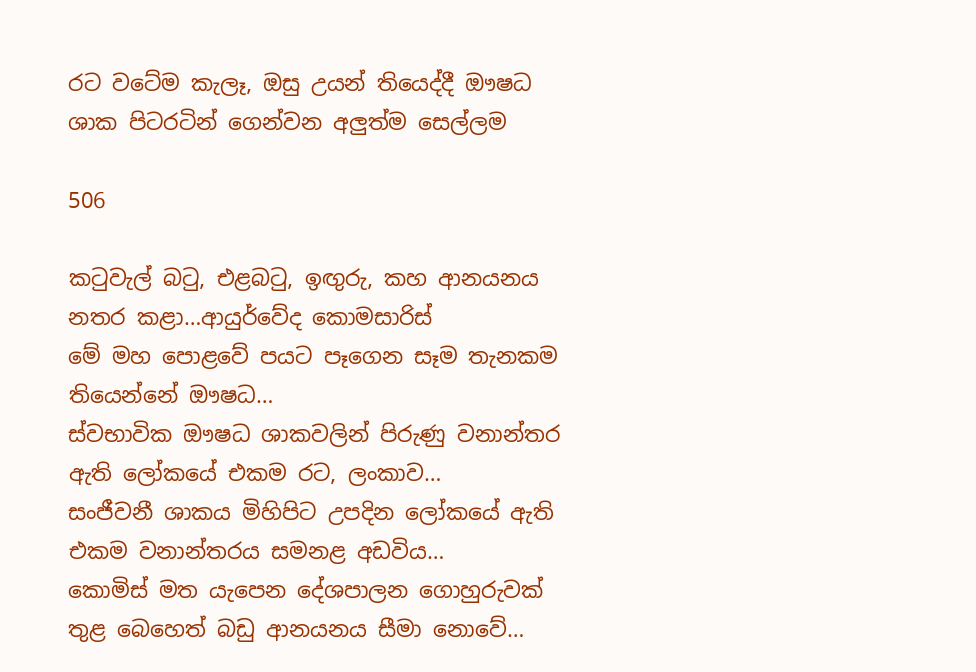රට වටේම කැලෑ, ඔසු උයන් තියෙද්දී ඖෂධ ශාක පිටරටින් ගෙන්වන අලුත්ම සෙල්ලම

506

කටුවැල් බටු, එළබටු, ඉඟුරු, කහ ආනයනය නතර කළා…ආයුර්වේද කොමසාරිස්
මේ මහ පොළවේ පයට පෑගෙන සෑම තැනකම තියෙන්නේ ඖෂධ…
ස්වභාවික ඖෂධ ශාකවලින් පිරුණු වනාන්තර ඇති ලෝකයේ එකම රට, ලංකාව…
සංජීවනී ශාකය මිහිපිට උපදින ලෝකයේ ඇති එකම වනාන්තරය සමනළ අඩවිය…
කොමිස් මත යැපෙන දේශපාලන ගොහුරුවක් තුළ බෙහෙත් බඩු ආනයනය සීමා නොවේ…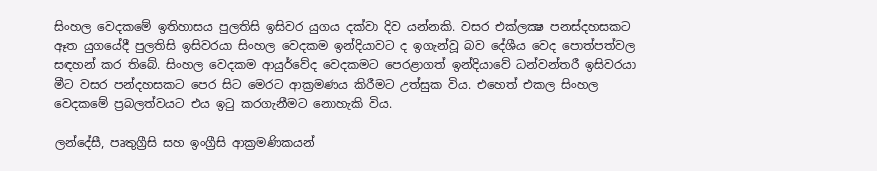සිංහල වෙදකමේ ඉතිහාසය පුලතිසි ඉසිවර යුගය දක්වා දිව යන්නකි. වසර එක්ලක්‍ෂ පනස්දහසකට ඈත යුගයේදී පුලතිසි ඉසිවරයා සිංහල වෙදකම ඉන්දියාවට ද ඉගැන්වූ බව දේශීය වෙද පොත්පත්වල සඳහන් කර තිබේ. සිංහල වෙදකම ආයුර්වේද වෙදකමට පෙරළාගත් ඉන්දියාවේ ධන්වන්තරී ඉසිවරයා මීට වසර පන්දහසකට පෙර සිට මෙරට ආක්‍රමණය කිරීමට උත්සුක විය. එහෙත් එකල සිංහල වෙදකමේ ප්‍රබලත්වයට එය ඉටු කරගැනීමට නොහැකි විය.

ලන්දේසී, පෘතුග්‍රීසි සහ ඉංග්‍රීසි ආක්‍රමණිකයන්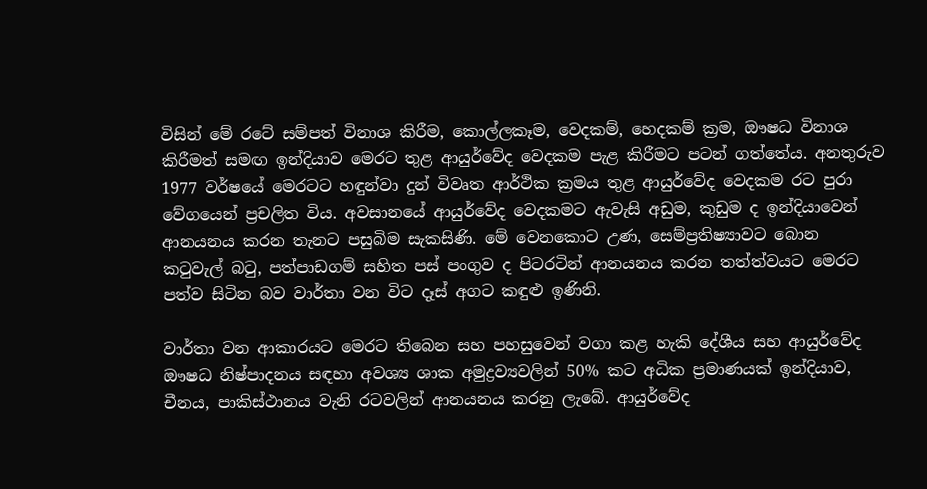විසින් මේ රටේ සම්පත් විනාශ කිරීම, කොල්ලකෑම, වෙදකම්, හෙදකම් ක්‍රම, ඖෂධ විනාශ කිරීමත් සමඟ ඉන්දියාව මෙරට තුළ ආයුර්වේද වෙදකම පැළ කිරීමට පටන් ගත්තේය. අනතුරුව 1977 වර්ෂයේ මෙරටට හඳුන්වා දුන් විවෘත ආර්ථික ක්‍රමය තුළ ආයුර්වේද වෙදකම රට පුරා වේගයෙන් ප්‍රචලිත විය. අවසානයේ ආයුර්වේද වෙදකමට ඇවැසි අඩුම, කුඩුම ද ඉන්දියාවෙන් ආනයනය කරන තැනට පසුබිම සැකසිණි. මේ වෙනකොට උණ, සෙම්ප්‍රතිෂ්‍යාවට බොන කටුවැල් බටු, පත්පාඩගම් සහිත පස් පංගුව ද පිටරටින් ආනයනය කරන තත්ත්වයට මෙරට පත්ව සිටින බව වාර්තා වන විට දෑස් අගට කඳුළු ඉණිනි.

වාර්තා වන ආකාරයට මෙරට තිබෙන සහ පහසුවෙන් වගා කළ හැකි දේශීය සහ ආයුර්වේද ඖෂධ නිෂ්පාදනය සඳහා අවශ්‍ය ශාක අමුද්‍රව්‍යවලින් 50% කට අධික ප්‍රමාණයක් ඉන්දියාව, චීනය, පාකිස්ථානය වැනි රටවලින් ආනයනය කරනු ලැබේ. ආයුර්වේද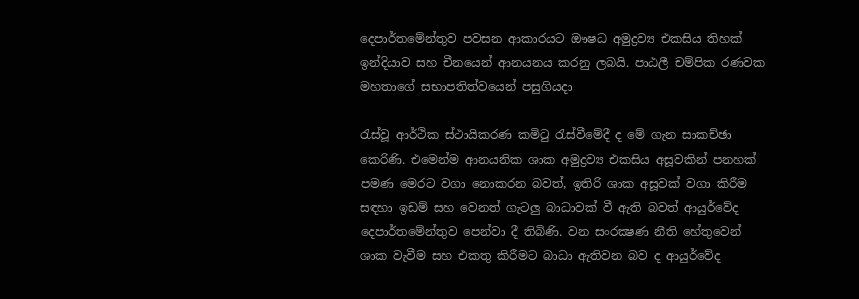දෙපාර්තමේන්තුව පවසන ආකාරයට ඖෂධ අමුද්‍රව්‍ය එකසිය තිහක් ඉන්දියාව සහ චීනයෙන් ආනයනය කරනු ලබයි. පාඨලී චම්පික රණවක මහතාගේ සභාපතිත්වයෙන් පසුගියදා

රැස්වූ ආර්ථික ස්ථායිකරණ කමිටු රැස්වීමේදී ද මේ ගැන සාකච්ඡා කෙරිණි. එමෙන්ම ආනයනික ශාක අමුද්‍රව්‍ය එකසිය අසූවකින් පනහක් පමණ මෙරට වගා නොකරන බවත්, ඉතිරි ශාක අසූවක් වගා කිරීම සඳහා ඉඩම් සහ වෙනත් ගැටලු බාධාවක් වී ඇති බවත් ආයුර්වේද දෙපාර්තමේන්තුව පෙන්වා දී තිබිණි. වන සංරක්‍ෂණ නීති හේතුවෙන් ශාක වැවීම සහ එකතු කිරීමට බාධා ඇතිවන බව ද ආයුර්වේද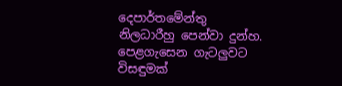දෙපාර්තමේන්තු නිලධාරීහු පෙන්වා දුන්හ. පෙළගැසෙන ගැටලුවට විසඳුමක්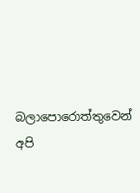බලාපොරොත්තුවෙන් අපි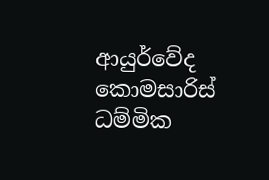ආයුර්වේද කොමසාරිස් ධම්මික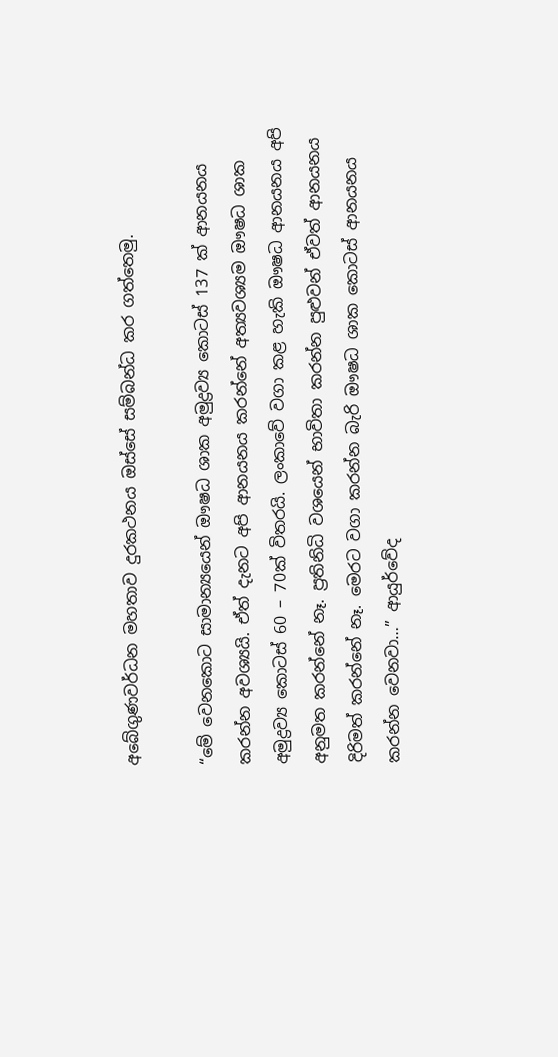අබේගුණවර්ධන මහතාව දුරකථනය ඔස්සේ සම්බන්ධ කර ගත්තෙමු.

“මේ වෙනකොට සාමාන්‍යයෙන් ඖෂධ ශාක අමුද්‍රව්‍ය කොටස් 137 ක් ආනයනය කරන්න අවශ්‍යයි. ඒත් දැනට අපි ආනයනය කරන්නේ අත්‍යවශ්‍යම ඖෂධ ශාක අමුද්‍රව්‍ය කොටස් 60 – 70ක් විතරයි. ලංකාවේ වගා කළ හැකි ඖෂධ ආනයනය අපි අනුමත කරන්නේ නෑ. ප්‍රතිනිධි වශයෙන් භාවිතා කරන්න පුළුවන් ඒවත් ආනයනය දිරිමත් කරන්නේ නෑ. මෙරට වගා කරන්න බැරි ඖෂධ ශාක කොටස් ආනයනය කරන්න වෙනවා…” ආයුර්වේද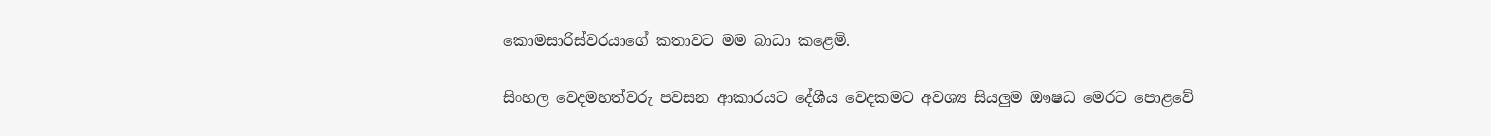කොමසාරිස්වරයාගේ කතාවට මම බාධා කළෙමි.

සිංහල වෙදමහත්වරු පවසන ආකාරයට දේශීය වෙදකමට අවශ්‍ය සියලුම ඖෂධ මෙරට පොළවේ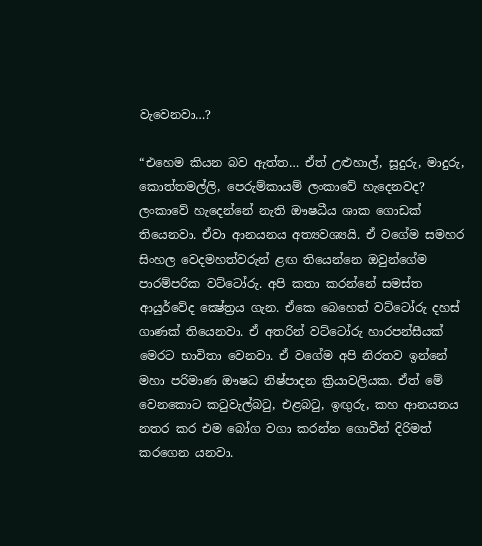වැවෙනවා…?

“එහෙම කියන බව ඇත්ත… ඒත් උළුහාල්, සූදුරු, මාදුරු, කොත්තමල්ලි, පෙරුම්කායම් ලංකාවේ හැදෙනවද? ලංකාවේ හැදෙන්නේ නැති ඖෂධීය ශාක ගොඩක් තියෙනවා. ඒවා ආනයනය අත්‍යවශ්‍යයි. ඒ වගේම සමහර සිංහල වෙදමහත්වරුන් ළඟ තියෙන්නෙ ඔවුන්ගේම පාරම්පරික වට්ටෝරු. අපි කතා කරන්නේ සමස්ත ආයුර්වේද ක්‍ෂේත්‍රය ගැන. ඒකෙ බෙහෙත් වට්ටෝරු දහස් ගාණක් තියෙනවා. ඒ අතරින් වට්ටෝරු හාරපන්සීයක් මෙරට භාවිතා වෙනවා. ඒ වගේම අපි නිරතව ඉන්නේ මහා පරිමාණ ඖෂධ නිෂ්පාදන ක්‍රියාවලියක. ඒත් මේ වෙනකොට කටුවැල්බටු, එළබටු, ඉඟුරු, කහ ආනයනය නතර කර එම බෝග වගා කරන්න ගොවීන් දිරිමත් කරගෙන යනවා.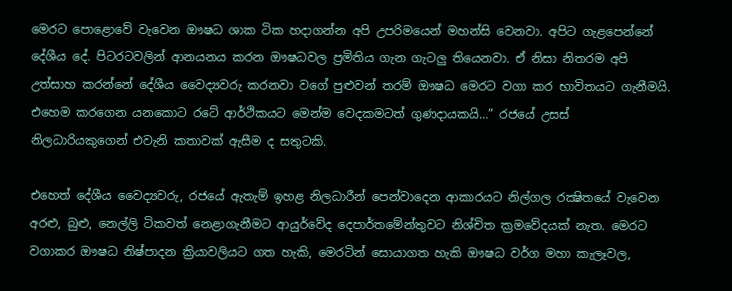මෙරට පොළොවේ වැවෙන ඖෂධ ශාක ටික හදාගන්න අපි උපරිමයෙන් මහන්සි වෙනවා. අපිට ගැළපෙන්නේ දේශීය දේ. පිටරටවලින් ආනයනය කරන ඖෂධවල ප්‍රමිතිය ගැන ගැටලු තියෙනවා. ඒ නිසා නිතරම අපි උත්සාහ කරන්නේ දේශීය වෛද්‍යවරු කරනවා වගේ පුළුවන් තරම් ඖෂධ මෙරට වගා කර භාවිතයට ගැනීමයි. එහෙම කරගෙන යනකොට රටේ ආර්ථිකයට මෙන්ම වෙදකමටත් ගුණදායකයි…” රජයේ උසස් නිලධාරියකුගෙන් එවැනි කතාවක් ඇසීම ද සතුටකි.

එහෙත් දේශීය වෛද්‍යවරු, රජයේ ඇතැම් ඉහළ නිලධාරීන් පෙන්වාදෙන ආකාරයට නිල්ගල රක්‍ෂිතයේ වැවෙන අරළු, බුළු, නෙල්ලි ටිකවත් නෙළාගැනීමට ආයුර්වේද දෙපාර්තමේන්තුවට නිශ්චිත ක්‍රමවේදයක් නැත. මෙරට වගාකර ඖෂධ නිෂ්පාදන ක්‍රියාවලියට ගත හැකි, මෙරටින් සොයාගත හැකි ඖෂධ වර්ග මහා කැලෑවල,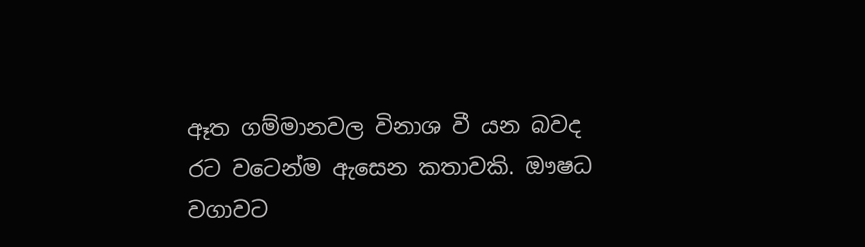ඈත ගම්මානවල විනාශ වී යන බවද රට වටෙන්ම ඇසෙන කතාවකි. ඖෂධ වගාවට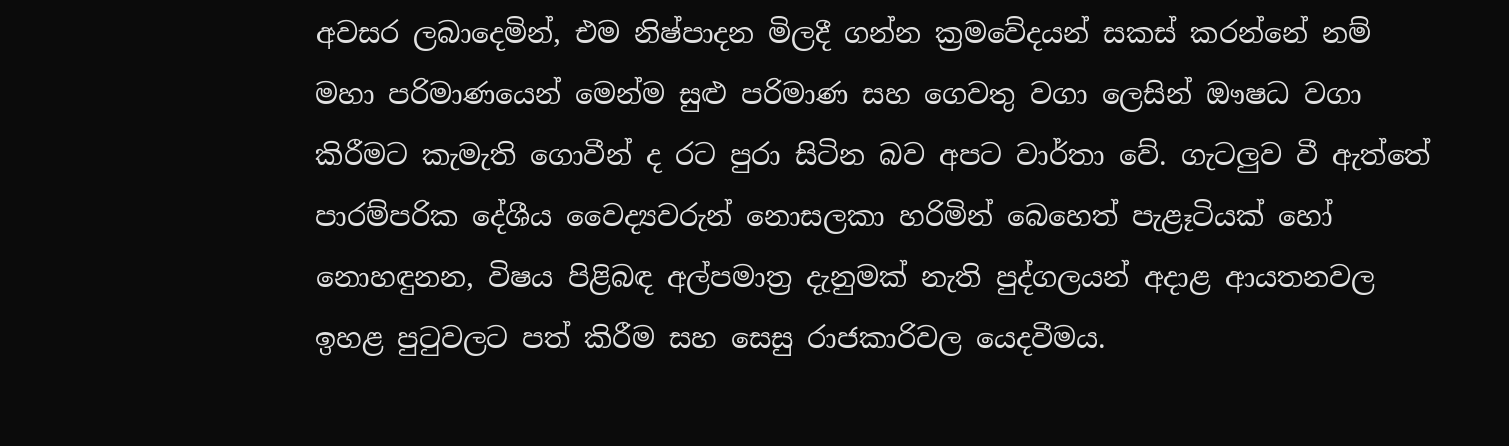අවසර ලබාදෙමින්, එම නිෂ්පාදන මිලදී ගන්න ක්‍රමවේදයන් සකස් කරන්නේ නම් මහා පරිමාණයෙන් මෙන්ම සුළු පරිමාණ සහ ගෙවතු වගා ලෙසින් ඖෂධ වගා කිරීමට කැමැති ගොවීන් ද රට පුරා සිටින බව අපට වාර්තා වේ. ගැටලුව වී ඇත්තේ පාරම්පරික දේශීය වෛද්‍යවරුන් නොසලකා හරිමින් බෙහෙත් පැළෑටියක් හෝ නොහඳුනන, විෂය පිළිබඳ අල්පමාත්‍ර දැනුමක් නැති පුද්ගලයන් අදාළ ආයතනවල ඉහළ පුටුවලට පත් කිරීම සහ සෙසු රාජකාරිවල යෙදවීමය.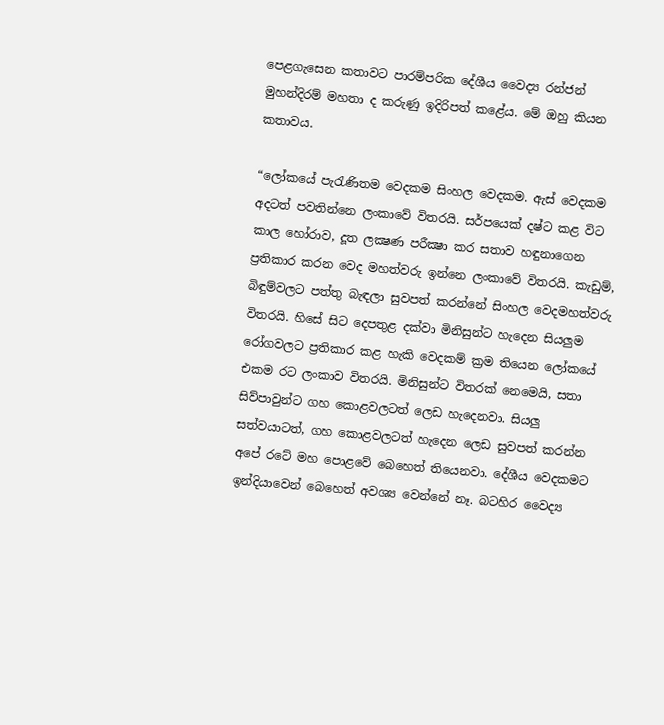පෙළගැසෙන කතාවට පාරම්පරික දේශීය වෛද්‍ය රන්ජන් මුහන්දිරම් මහතා ද කරුණු ඉදිරිපත් කළේය. මේ ඔහු කියන කතාවය.

“ලෝකයේ පැරැණිතම වෙදකම සිංහල වෙදකම. ඇස් වෙදකම අදටත් පවතින්නෙ ලංකාවේ විතරයි. සර්පයෙක් දෂ්ට කළ විට කාල හෝරාව, දූත ලක්‍ෂණ පරීක්‍ෂා කර සතාව හඳුනාගෙන ප්‍රතිකාර කරන වෙද මහත්වරු ඉන්නෙ ලංකාවේ විතරයි. කැඩුම්, බිඳුම්වලට පත්තු බැඳලා සුවපත් කරන්නේ සිංහල වෙදමහත්වරු විතරයි. හිසේ සිට දෙපතුළ දක්වා මිනිසුන්ට හැදෙන සියලුම රෝගවලට ප්‍රතිකාර කළ හැකි වෙදකම් ක්‍රම තියෙන ලෝකයේ එකම රට ලංකාව විතරයි. මිනිසුන්ට විතරක් නෙමෙයි, සතා සිව්පාවුන්ට ගහ කොළවලටත් ලෙඩ හැදෙනවා. සියලු සත්වයාටත්, ගහ කොළවලටත් හැදෙන ලෙඩ සුවපත් කරන්න අපේ රටේ මහ පොළවේ බෙහෙත් තියෙනවා. දේශීය වෙදකමට ඉන්දියාවෙන් බෙහෙත් අවශ්‍ය වෙන්නේ නෑ. බටහිර වෛද්‍ය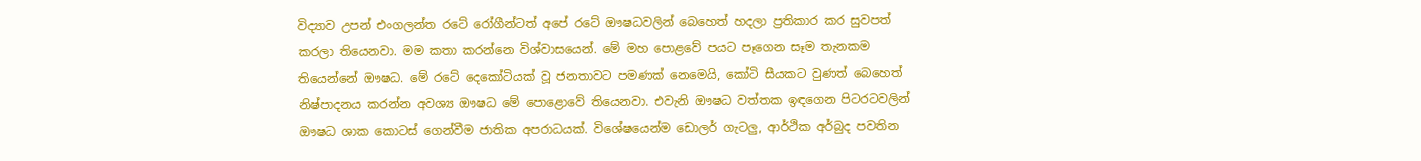විද්‍යාව උපන් එංගලන්ත රටේ රෝගීන්ටත් අපේ රටේ ඖෂධවලින් බෙහෙත් හදලා ප්‍රතිකාර කර සුවපත් කරලා තියෙනවා. මම කතා කරන්නෙ විශ්වාසයෙන්. මේ මහ පොළවේ පයට පෑගෙන සෑම තැනකම තියෙන්නේ ඖෂධ. මේ රටේ දෙකෝටියක් වූ ජනතාවට පමණක් නෙමෙයි, කෝටි සීයකට වුණත් බෙහෙත් නිෂ්පාදනය කරන්න අවශ්‍ය ඖෂධ මේ පොළොවේ තියෙනවා. එවැනි ඖෂධ වත්තක ඉඳගෙන පිටරටවලින් ඖෂධ ශාක කොටස් ගෙන්වීම ජාතික අපරාධයක්. විශේෂයෙන්ම ඩොලර් ගැටලු, ආර්ථික අර්බුද පවතින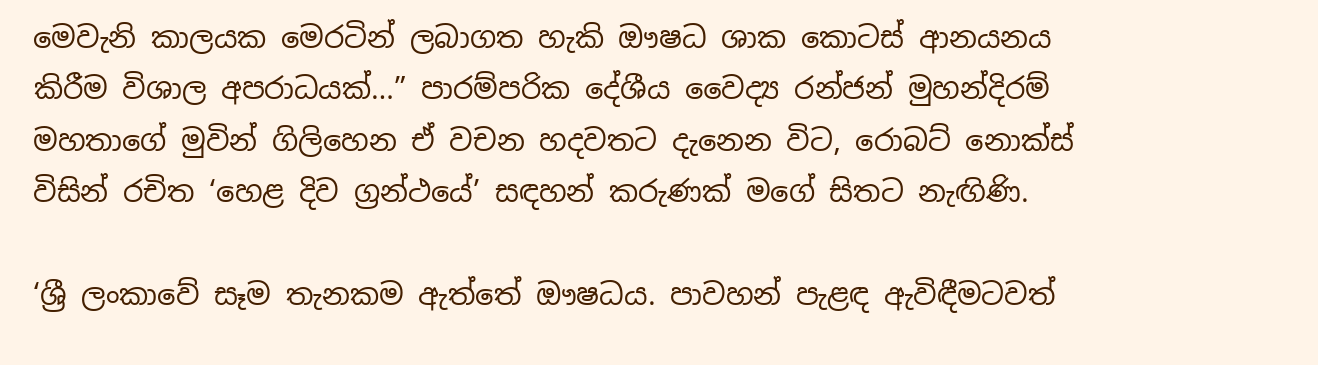මෙවැනි කාලයක මෙරටින් ලබාගත හැකි ඖෂධ ශාක කොටස් ආනයනය කිරීම විශාල අපරාධයක්…” පාරම්පරික දේශීය වෛද්‍ය රන්ජන් මුහන්දිරම් මහතාගේ මුවින් ගිලිහෙන ඒ වචන හදවතට දැනෙන විට, රොබට් නොක්ස් විසින් රචිත ‘හෙළ දිව ග්‍රන්ථයේ’ සඳහන් කරුණක් මගේ සිතට නැඟිණි.

‘ශ්‍රී ලංකාවේ සෑම තැනකම ඇත්තේ ඖෂධය. පාවහන් පැළඳ ඇවිඳීමටවත්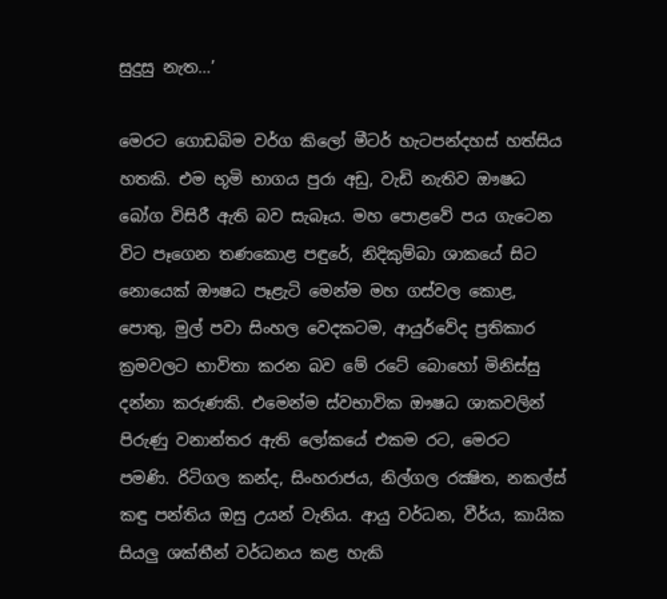සුදුසු නැත…’

මෙරට ගොඩබිම වර්ග කිලෝ මීටර් හැටපන්දහස් හත්සිය හතකි. එම භූමි භාගය පුරා අඩු, වැඩි නැතිව ඖෂධ බෝග විසිරී ඇති බව සැබෑය. මහ පොළවේ පය ගැටෙන විට පෑගෙන තණකොළ පඳුරේ, නිදිකුම්බා ශාකයේ සිට නොයෙක් ඖෂධ පෑළැටි මෙන්ම මහ ගස්වල කොළ, පොතු, මුල් පවා සිංහල වෙදකටම, ආයුර්වේද ප්‍රතිකාර ක්‍රමවලට භාවිතා කරන බව මේ රටේ බොහෝ මිනිස්සු දන්නා කරුණකි. එමෙන්ම ස්වභාවික ඖෂධ ශාකවලින් පිරුණු වනාන්තර ඇති ලෝකයේ එකම රට, මෙරට පමණි. රිටිගල කන්ද, සිංහරාජය, නිල්ගල රක්‍ෂිත, නකල්ස් කඳු පන්තිය ඔසු උයන් වැනිය. ආයු වර්ධන, වීර්ය, කායික සියලු ශක්තීන් වර්ධනය කළ හැකි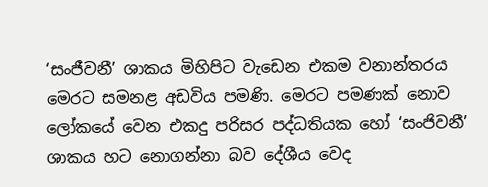‘සංජීවනී’ ශාකය මිහිපිට වැඩෙන එකම වනාන්තරය මෙරට සමනළ අඩවිය පමණි. මෙරට පමණක් නොව ලෝකයේ වෙන එකදු පරිසර පද්ධතියක හෝ ‘සංජිවනී’ ශාකය හට නොගන්නා බව දේශීය වෙද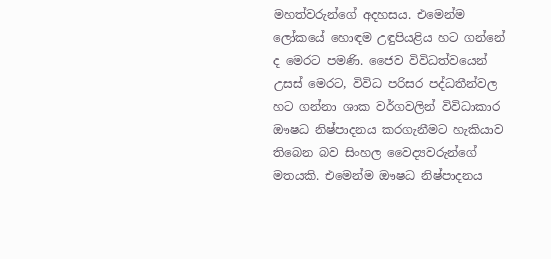මහත්වරුන්ගේ අදහසය. එමෙන්ම ලෝකයේ හොඳම උඳුපියළිය හට ගන්නේ ද මෙරට පමණි. ජෛව විවිධත්වයෙන් උසස් මෙරට, විවිධ පරිසර පද්ධතීන්වල හට ගන්නා ශාක වර්ගවලින් විවිධාකාර ඖෂධ නිෂ්පාදනය කරගැනීමට හැකියාව තිබෙන බව සිංහල වෛද්‍යවරුන්ගේ මතයකි. එමෙන්ම ඖෂධ නිෂ්පාදනය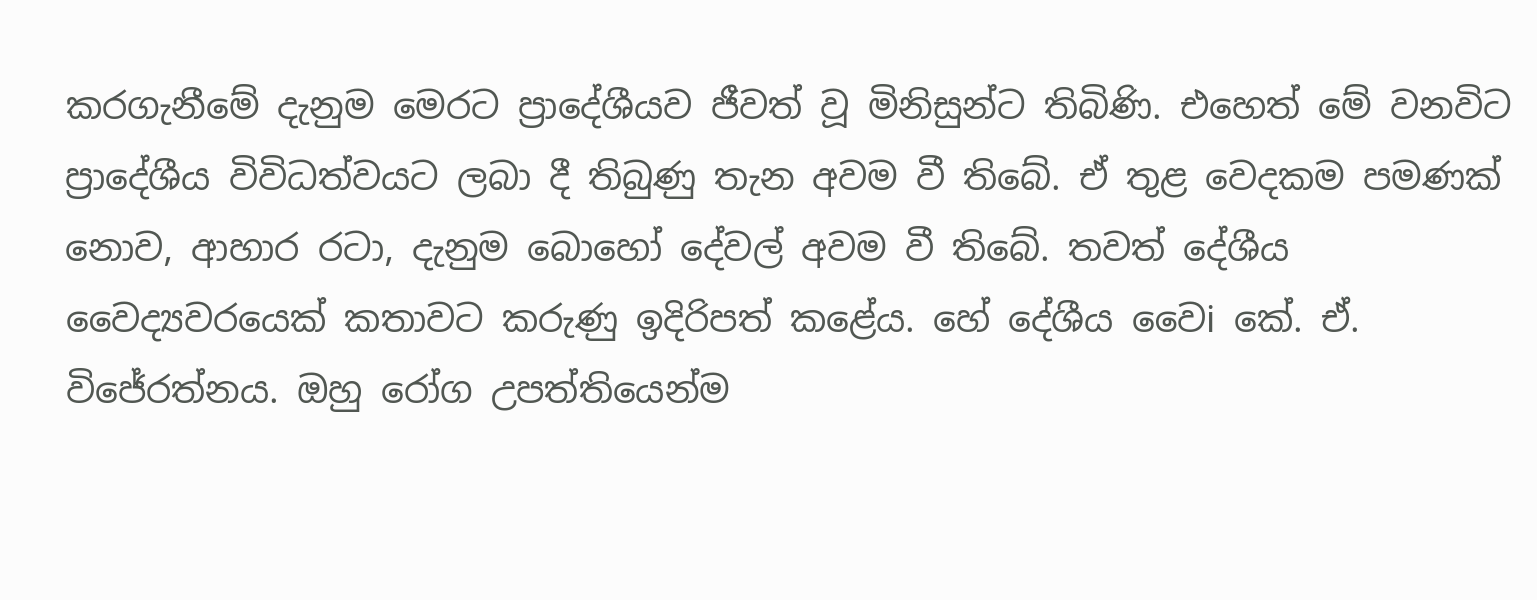කරගැනීමේ දැනුම මෙරට ප්‍රාදේශීයව ජීවත් වූ මිනිසුන්ට තිබිණි. එහෙත් මේ වනවිට ප්‍රාදේශීය විවිධත්වයට ලබා දී තිබුණු තැන අවම වී තිබේ. ඒ තුළ වෙදකම පමණක් නොව, ආහාර රටා, දැනුම බොහෝ දේවල් අවම වී තිබේ. තවත් දේශීය වෛද්‍යවරයෙක් කතාවට කරුණු ඉදිරිපත් කළේය. හේ දේශීය වෛi කේ. ඒ. විජේරත්නය. ඔහු රෝග උපත්තියෙන්ම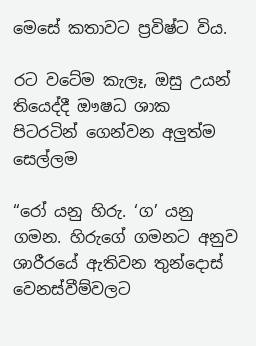මෙසේ කතාවට ප්‍රවිෂ්ට විය.

රට වටේම කැලෑ, ඔසු උයන් තියෙද්දී ඖෂධ ශාක පිටරටින් ගෙන්වන අලුත්ම සෙල්ලම

“රෝ යනු හිරු. ‘ග’ යනු ගමන. හිරුගේ ගමනට අනුව ශාරීරයේ ඇතිවන තුන්දොස් වෙනස්වීම්වලට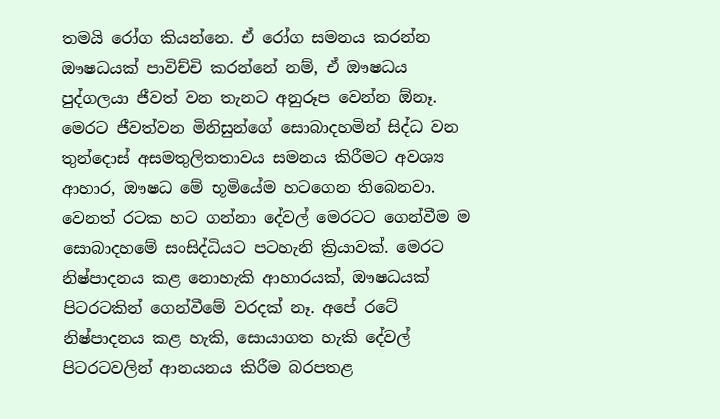තමයි රෝග කියන්නෙ. ඒ රෝග සමනය කරන්න ඖෂධයක් පාවිච්චි කරන්නේ නම්, ඒ ඖෂධය පුද්ගලයා ජීවත් වන තැනට අනුරූප වෙන්න ඕනෑ. මෙරට ජීවත්වන මිනිසුන්ගේ සොබාදහමින් සිද්ධ වන තුන්දොස් අසමතුලිතතාවය සමනය කිරීමට අවශ්‍ය ආහාර, ඖෂධ මේ භූමියේම හටගෙන තිබෙනවා. වෙනත් රටක හට ගන්නා දේවල් මෙරටට ගෙන්වීම ම සොබාදහමේ සංසිද්ධියට පටහැනි ක්‍රියාවක්. මෙරට නිෂ්පාදනය කළ නොහැකි ආහාරයක්, ඖෂධයක් පිටරටකින් ගෙන්වීමේ වරදක් නෑ. අපේ රටේ නිෂ්පාදනය කළ හැකි, සොයාගත හැකි දේවල් පිටරටවලින් ආනයනය කිරීම බරපතළ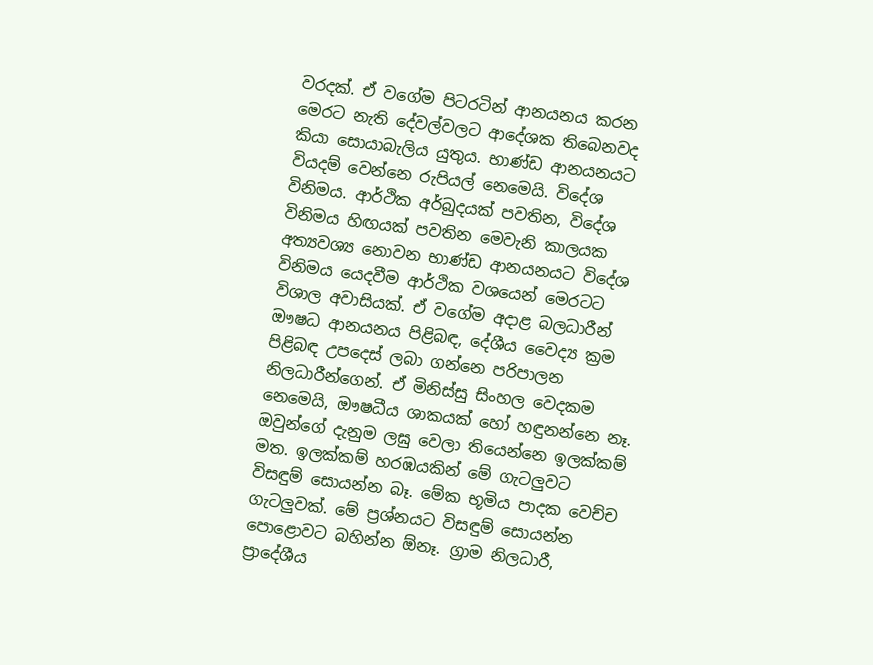වරදක්. ඒ වගේම පිටරටින් ආනයනය කරන මෙරට නැති දේවල්වලට ආදේශක තිබෙනවද කියා සොයාබැලිය යුතුය. භාණ්ඩ ආනයනයට වියදම් වෙන්නෙ රුපියල් නෙමෙයි. විදේශ විනිමය. ආර්ථික අර්බුදයක් පවතින, විදේශ විනිමය හිඟයක් පවතින මෙවැනි කාලයක අත්‍යවශ්‍ය නොවන භාණ්ඩ ආනයනයට විදේශ විනිමය යෙදවීම ආර්ථික වශයෙන් මෙරටට විශාල අවාසියක්. ඒ වගේම අදාළ බලධාරීන් ඖෂධ ආනයනය පිළිබඳ, දේශීය වෛද්‍ය ක්‍රම පිළිබඳ උපදෙස් ලබා ගන්නෙ පරිපාලන නිලධාරීන්ගෙන්. ඒ මිනිස්සු සිංහල වෙදකම නෙමෙයි, ඖෂධීය ශාකයක් හෝ හඳුනන්නෙ නෑ. ඔවුන්ගේ දැනුම ලඝු වෙලා තියෙන්නෙ ඉලක්කම් මත. ඉලක්කම් හරඹයකින් මේ ගැටලුවට විසඳුම් සොයන්න බෑ. මේක භූමිය පාදක වෙච්ච ගැටලුවක්. මේ ප්‍රශ්නයට විසඳුම් සොයන්න පොළොවට බහින්න ඕනෑ. ග්‍රාම නිලධාරී, ප්‍රාදේශීය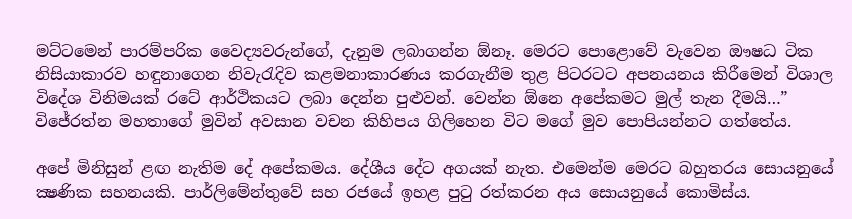මට්ටමෙන් පාරම්පරික වෛද්‍යවරුන්ගේ, දැනුම ලබාගන්න ඕනෑ. මෙරට පොළොවේ වැවෙන ඖෂධ ටික නිසියාකාරව හඳුනාගෙන නිවැරැදිව කළමනාකාරණය කරගැනීම තුළ පිටරටට අපනයනය කිරීමෙන් විශාල විදේශ විනිමයක් රටේ ආර්ථිකයට ලබා දෙන්න පුළුවන්. වෙන්න ඕනෙ අපේකමට මුල් තැන දීමයි…” විජේරත්න මහතාගේ මුවින් අවසාන වචන කිහිපය ගිලිහෙන විට මගේ මුව පොපියන්නට ගත්තේය.

අපේ මිනිසුන් ළඟ නැතිම දේ අපේකමය. දේශීය දේට අගයක් නැත. එමෙන්ම මෙරට බහුතරය සොයනුයේ ක්‍ෂණික සහනයකි. පාර්ලිමේන්තුවේ සහ රජයේ ඉහළ පුටු රත්කරන අය සොයනුයේ කොමිස්ය.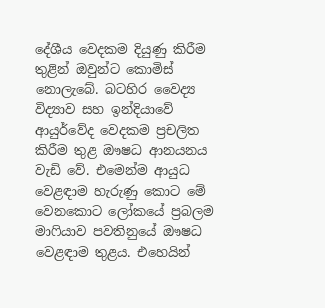දේශීය වෙදකම දියුණු කිරීම තුළින් ඔවුන්ට කොමිස් නොලැබේ. බටහිර වෛද්‍ය විද්‍යාව සහ ඉන්දියාවේ ආයුර්වේද වෙදකම ප්‍රචලිත කිරීම තුළ ඖෂධ ආනයනය වැඩි වේ. එමෙන්ම ආයුධ වෙළඳාම හැරුණු කොට මේ වෙනකොට ලෝකයේ ප්‍රබලම මාෆියාව පවතිනුයේ ඖෂධ වෙළඳාම තුළය. එහෙයින්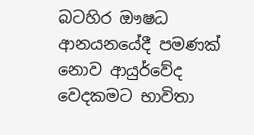බටහිර ඖෂධ ආනයනයේදී පමණක් නොව ආයුර්වේද වෙදකමට භාවිතා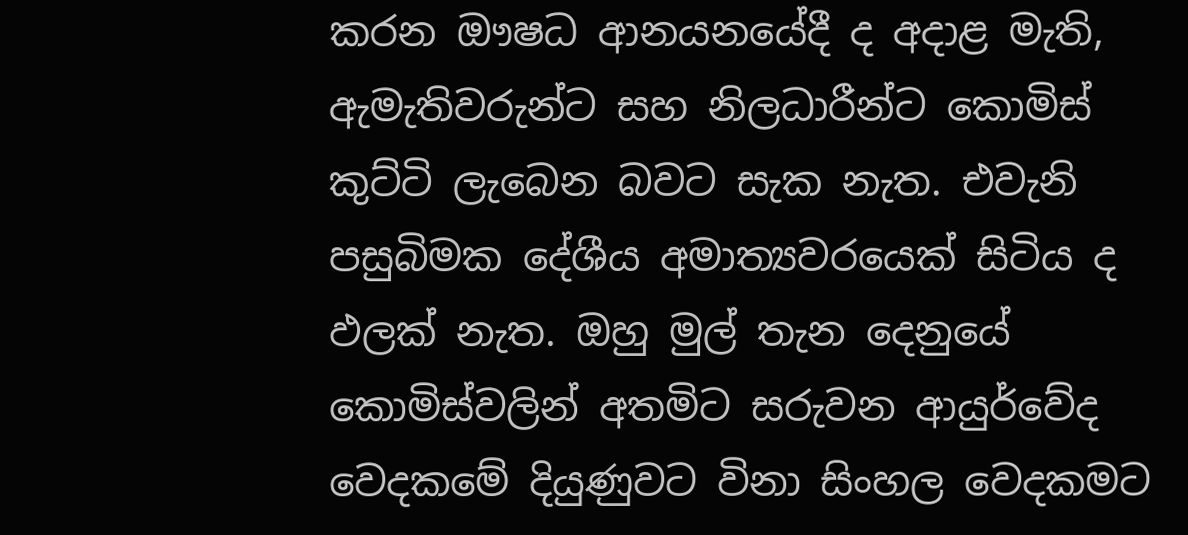කරන ඖෂධ ආනයනයේදී ද අදාළ මැති, ඇමැතිවරුන්ට සහ නිලධාරීන්ට කොමිස් කුට්ටි ලැබෙන බවට සැක නැත. එවැනි පසුබිමක දේශීය අමාත්‍යවරයෙක් සිටිය ද ඵලක් නැත. ඔහු මුල් තැන දෙනුයේ කොමිස්වලින් අතමිට සරුවන ආයුර්වේද වෙදකමේ දියුණුවට විනා සිංහල වෙදකමට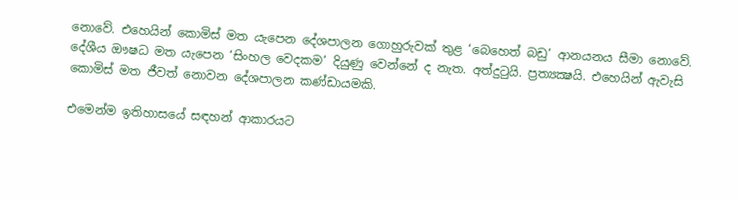නොවේ. එහෙයින් කොමිස් මත යැපෙන දේශපාලන ගොහුරුවක් තුළ ‘බෙහෙත් බඩු’ ආනයනය සීමා නොවේ. දේශීය ඖෂධ මත යැපෙන ‘සිංහල වෙදකම’ දියුණු වෙන්නේ ද නැත. අත්දුටුයි. ප්‍රත්‍යක්‍ෂයි. එහෙයින් ඇවැසි කොමිස් මත ජීවත් නොවන දේශපාලන කණ්ඩායමකි.

එමෙන්ම ඉතිහාසයේ සඳහන් ආකාරයට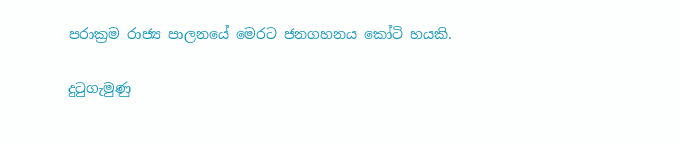පරාක්‍රම රාජ්‍ය පාලනයේ මෙරට ජනගහනය කෝටි හයකි.

දුටුගැමුණු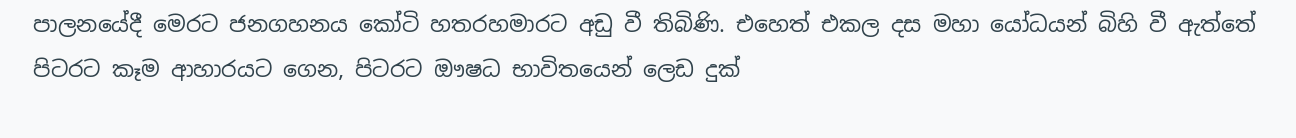පාලනයේදී මෙරට ජනගහනය කෝටි හතරහමාරට අඩු වී තිබිණි. එහෙත් එකල දස මහා යෝධයන් බිහි වී ඇත්තේ පිටරට කෑම ආහාරයට ගෙන, පිටරට ඖෂධ භාවිතයෙන් ලෙඩ දුක්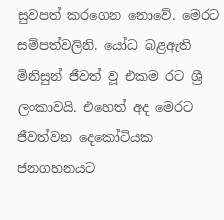සුවපත් කරගෙන නොවේ. මෙරට සම්පත්වලිනි. යෝධ බළඇති මිනිසුන් ජීවත් වූ එකම රට ශ්‍රී ලංකාවයි. එහෙත් අද මෙරට ජීවත්වන දෙකෝටියක ජනගහනයට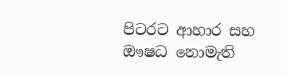පිටරට ආහාර සහ ඖෂධ නොමැති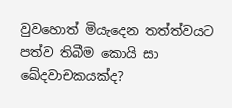වුවහොත් මියැදෙන තත්ත්වයට පත්ව තිබීම කොයි සා ඛේදවාචකයක්ද?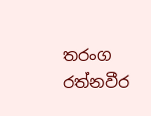තරංග රත්නවීර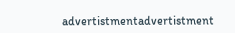advertistmentadvertistment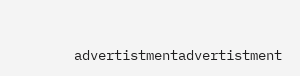advertistmentadvertistment